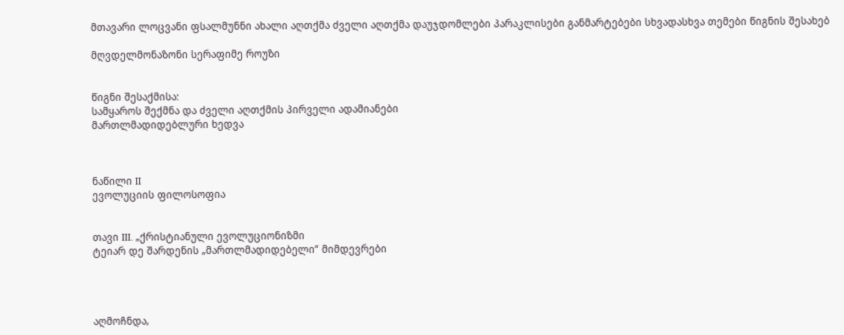მთავარი ლოცვანი ფსალმუნნი ახალი აღთქმა ძველი აღთქმა დაუჯდომლები პარაკლისები განმარტებები სხვადასხვა თემები წიგნის შესახებ

მღვდელმონაზონი სერაფიმე როუზი


წიგნი შესაქმისა:
სამყაროს შექმნა და ძველი აღთქმის პირველი ადამიანები
მართლმადიდებლური ხედვა



ნაწილი II
ევოლუციის ფილოსოფია


თავი III. „ქრისტიანული ევოლუციონიზმი
ტეიარ დე შარდენის „მართლმადიდებელი“ მიმდევრები




აღმოჩნდა,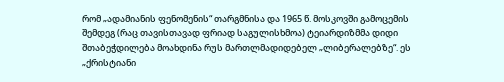რომ „ადამიანის ფენომენის“ თარგმნისა და 1965 წ. მოსკოვში გამოცემის შემდეგ (რაც თავისთავად ფრიად საგულისხმოა) ტეიარდიზმმა დიდი შთაბეჭდილება მოახდინა რუს მართლმადიდებელ „ლიბერალებზე“. ეს „ქრისტიანი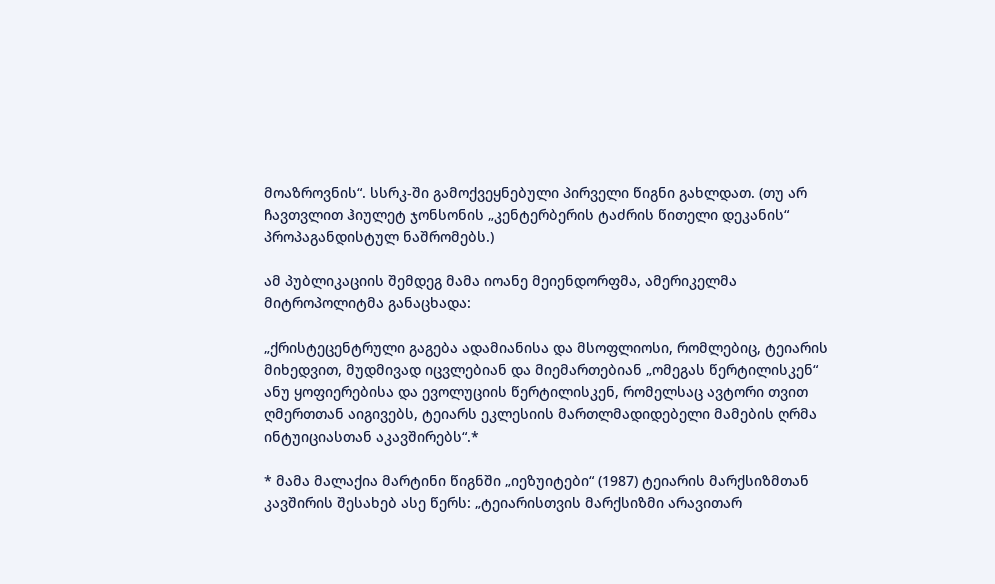მოაზროვნის“. სსრკ-ში გამოქვეყნებული პირველი წიგნი გახლდათ. (თუ არ ჩავთვლით ჰიულეტ ჯონსონის „კენტერბერის ტაძრის წითელი დეკანის“ პროპაგანდისტულ ნაშრომებს.)

ამ პუბლიკაციის შემდეგ მამა იოანე მეიენდორფმა, ამერიკელმა მიტროპოლიტმა განაცხადა:

„ქრისტეცენტრული გაგება ადამიანისა და მსოფლიოსი, რომლებიც, ტეიარის მიხედვით, მუდმივად იცვლებიან და მიემართებიან „ომეგას წერტილისკენ“ ანუ ყოფიერებისა და ევოლუციის წერტილისკენ, რომელსაც ავტორი თვით ღმერთთან აიგივებს, ტეიარს ეკლესიის მართლმადიდებელი მამების ღრმა ინტუიციასთან აკავშირებს“.*

* მამა მალაქია მარტინი წიგნში „იეზუიტები“ (1987) ტეიარის მარქსიზმთან კავშირის შესახებ ასე წერს: „ტეიარისთვის მარქსიზმი არავითარ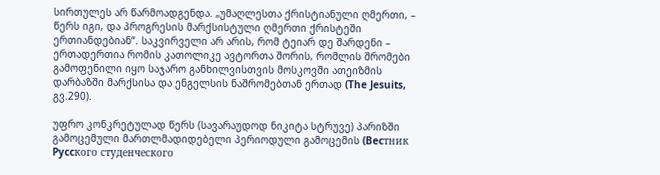სირთულეს არ წარმოადგენდა. „უმაღლესთა ქრისტიანული ღმერთი, – წერს იგი, და პროგრესის მარქსისტული ღმერთი ქრისტეში ერთიანდებიან“. საკვირველი არ არის, რომ ტეიარ დე შარდენი – ერთადერთია რომის კათოლიკე ავტორთა შორის, რომლის შრომები გამოფენილი იყო საჯარო განხილვისთვის მოსკოვში ათეიზმის დარბაზში მარქსისა და ენგელსის ნაშრომებთან ერთად (The Jesuits, გვ.290).

უფრო კონკრეტულად წერს (სავარაუდოდ ნიკიტა სტრუვე) პარიზში გამოცემული მართლმადიდებელი პერიოდული გამოცემის (Becтник Pyccкого cтуденческого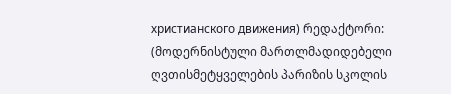христианского движения) რედაქტორი: (მოდერნისტული მართლმადიდებელი ღვთისმეტყველების პარიზის სკოლის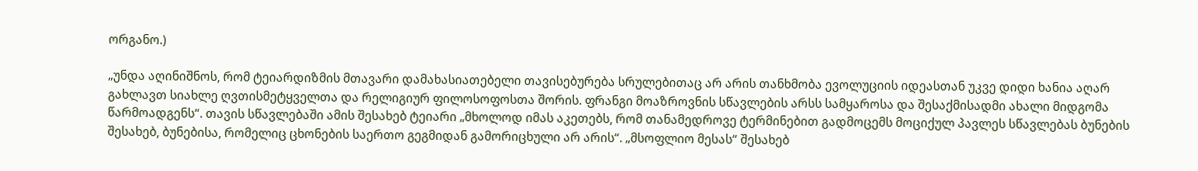ორგანო.)

„უნდა აღინიშნოს, რომ ტეიარდიზმის მთავარი დამახასიათებელი თავისებურება სრულებითაც არ არის თანხმობა ევოლუციის იდეასთან უკვე დიდი ხანია აღარ გახლავთ სიახლე ღვთისმეტყველთა და რელიგიურ ფილოსოფოსთა შორის. ფრანგი მოაზროვნის სწავლების არსს სამყაროსა და შესაქმისადმი ახალი მიდგომა წარმოადგენს“. თავის სწავლებაში ამის შესახებ ტეიარი „მხოლოდ იმას აკეთებს, რომ თანამედროვე ტერმინებით გადმოცემს მოციქულ პავლეს სწავლებას ბუნების შესახებ, ბუნებისა, რომელიც ცხონების საერთო გეგმიდან გამორიცხული არ არის“. „მსოფლიო მესას“ შესახებ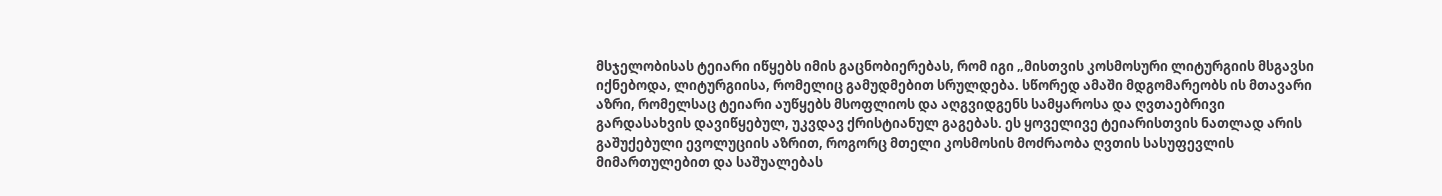მსჯელობისას ტეიარი იწყებს იმის გაცნობიერებას, რომ იგი „მისთვის კოსმოსური ლიტურგიის მსგავსი იქნებოდა, ლიტურგიისა, რომელიც გამუდმებით სრულდება. სწორედ ამაში მდგომარეობს ის მთავარი აზრი, რომელსაც ტეიარი აუწყებს მსოფლიოს და აღგვიდგენს სამყაროსა და ღვთაებრივი გარდასახვის დავიწყებულ, უკვდავ ქრისტიანულ გაგებას. ეს ყოველივე ტეიარისთვის ნათლად არის გაშუქებული ევოლუციის აზრით, როგორც მთელი კოსმოსის მოძრაობა ღვთის სასუფევლის მიმართულებით და საშუალებას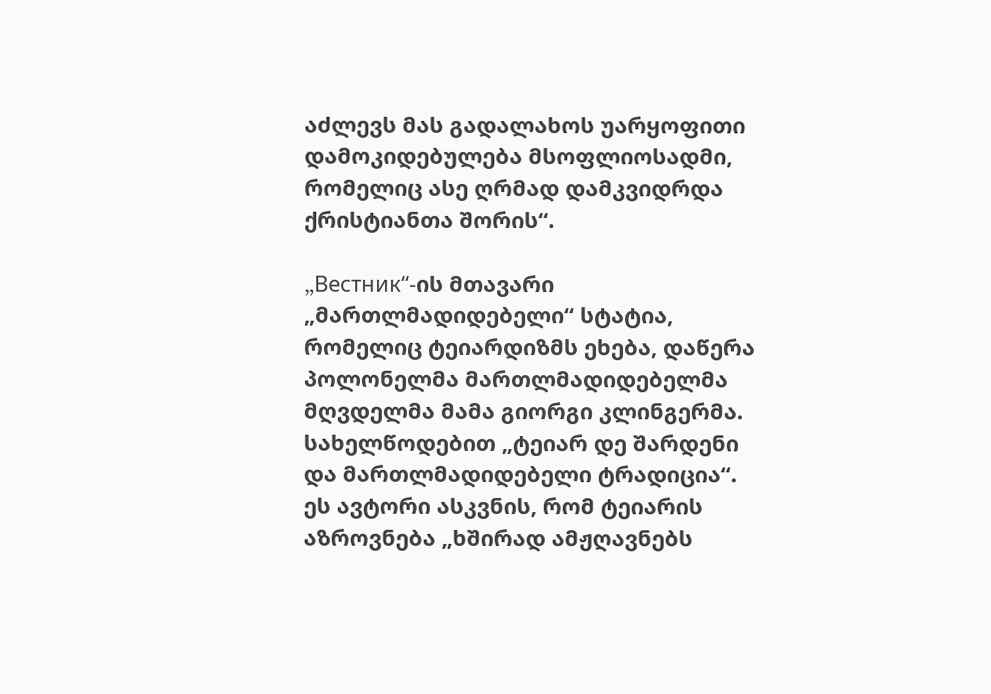აძლევს მას გადალახოს უარყოფითი დამოკიდებულება მსოფლიოსადმი, რომელიც ასე ღრმად დამკვიდრდა ქრისტიანთა შორის“.

„Beстник“-ის მთავარი „მართლმადიდებელი“ სტატია, რომელიც ტეიარდიზმს ეხება, დაწერა პოლონელმა მართლმადიდებელმა მღვდელმა მამა გიორგი კლინგერმა. სახელწოდებით „ტეიარ დე შარდენი და მართლმადიდებელი ტრადიცია“. ეს ავტორი ასკვნის, რომ ტეიარის აზროვნება „ხშირად ამჟღავნებს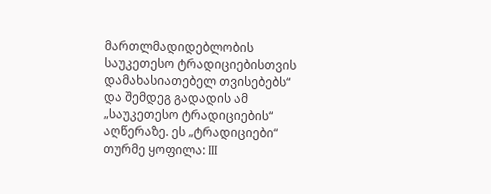მართლმადიდებლობის საუკეთესო ტრადიციებისთვის დამახასიათებელ თვისებებს“ და შემდეგ გადადის ამ „საუკეთესო ტრადიციების“ აღწერაზე. ეს „ტრადიციები“ თურმე ყოფილა: III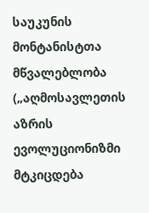საუკუნის მონტანისტთა მწვალებლობა („აღმოსავლეთის აზრის ევოლუციონიზმი მტკიცდება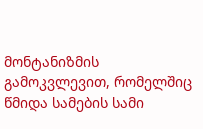მონტანიზმის გამოკვლევით, რომელშიც წმიდა სამების სამი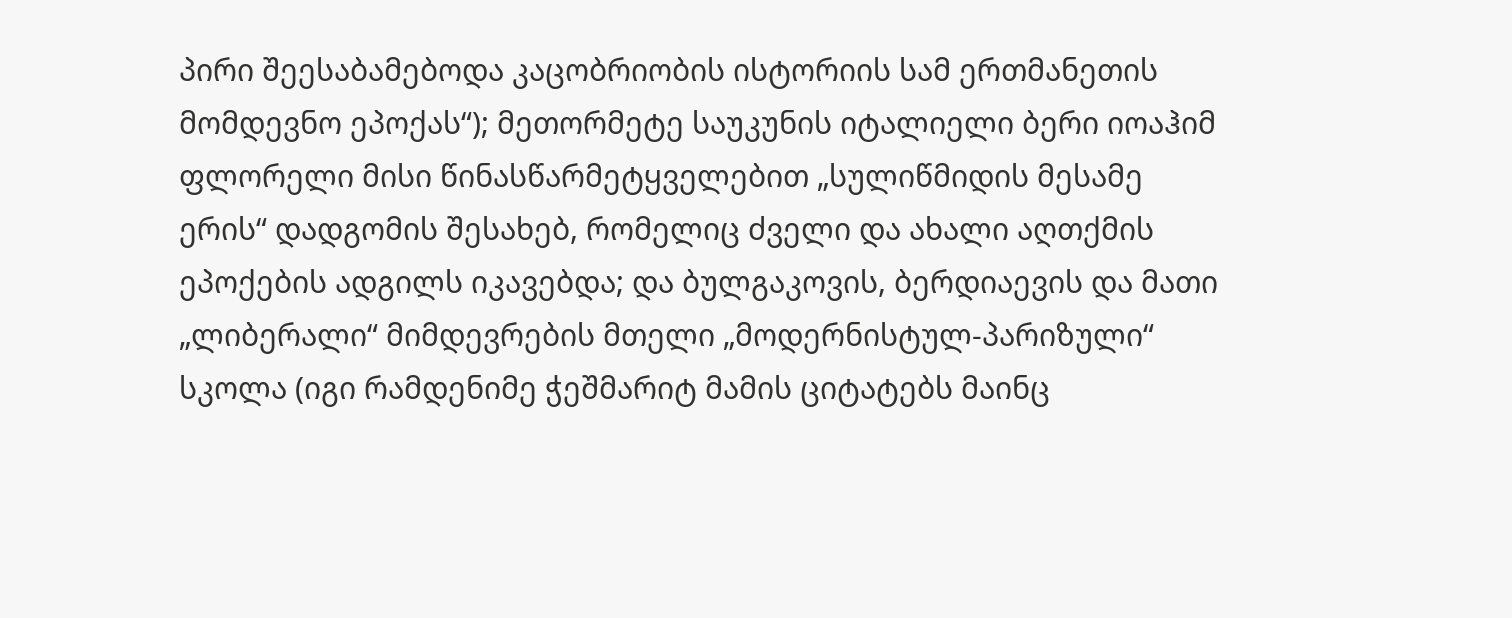პირი შეესაბამებოდა კაცობრიობის ისტორიის სამ ერთმანეთის მომდევნო ეპოქას“); მეთორმეტე საუკუნის იტალიელი ბერი იოაჰიმ ფლორელი მისი წინასწარმეტყველებით „სულიწმიდის მესამე ერის“ დადგომის შესახებ, რომელიც ძველი და ახალი აღთქმის ეპოქების ადგილს იკავებდა; და ბულგაკოვის, ბერდიაევის და მათი „ლიბერალი“ მიმდევრების მთელი „მოდერნისტულ-პარიზული“ სკოლა (იგი რამდენიმე ჭეშმარიტ მამის ციტატებს მაინც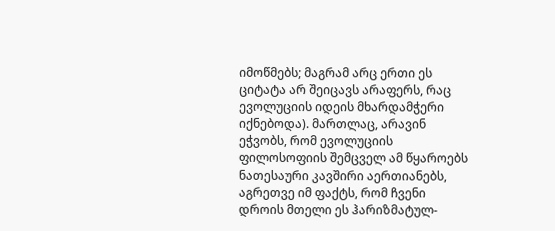იმოწმებს; მაგრამ არც ერთი ეს ციტატა არ შეიცავს არაფერს, რაც ევოლუციის იდეის მხარდამჭერი იქნებოდა). მართლაც, არავინ ეჭვობს, რომ ევოლუციის ფილოსოფიის შემცველ ამ წყაროებს ნათესაური კავშირი აერთიანებს, აგრეთვე იმ ფაქტს, რომ ჩვენი დროის მთელი ეს ჰარიზმატულ-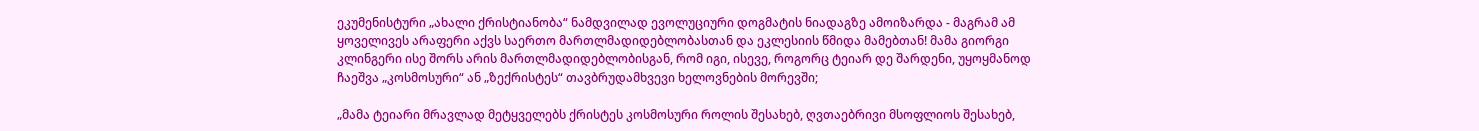ეკუმენისტური „ახალი ქრისტიანობა“ ნამდვილად ევოლუციური დოგმატის ნიადაგზე ამოიზარდა - მაგრამ ამ ყოველივეს არაფერი აქვს საერთო მართლმადიდებლობასთან და ეკლესიის წმიდა მამებთან! მამა გიორგი კლინგერი ისე შორს არის მართლმადიდებლობისგან, რომ იგი, ისევე, როგორც ტეიარ დე შარდენი, უყოყმანოდ ჩაეშვა „კოსმოსური“ ან „ზექრისტეს“ თავბრუდამხვევი ხელოვნების მორევში;

„მამა ტეიარი მრავლად მეტყველებს ქრისტეს კოსმოსური როლის შესახებ, ღვთაებრივი მსოფლიოს შესახებ,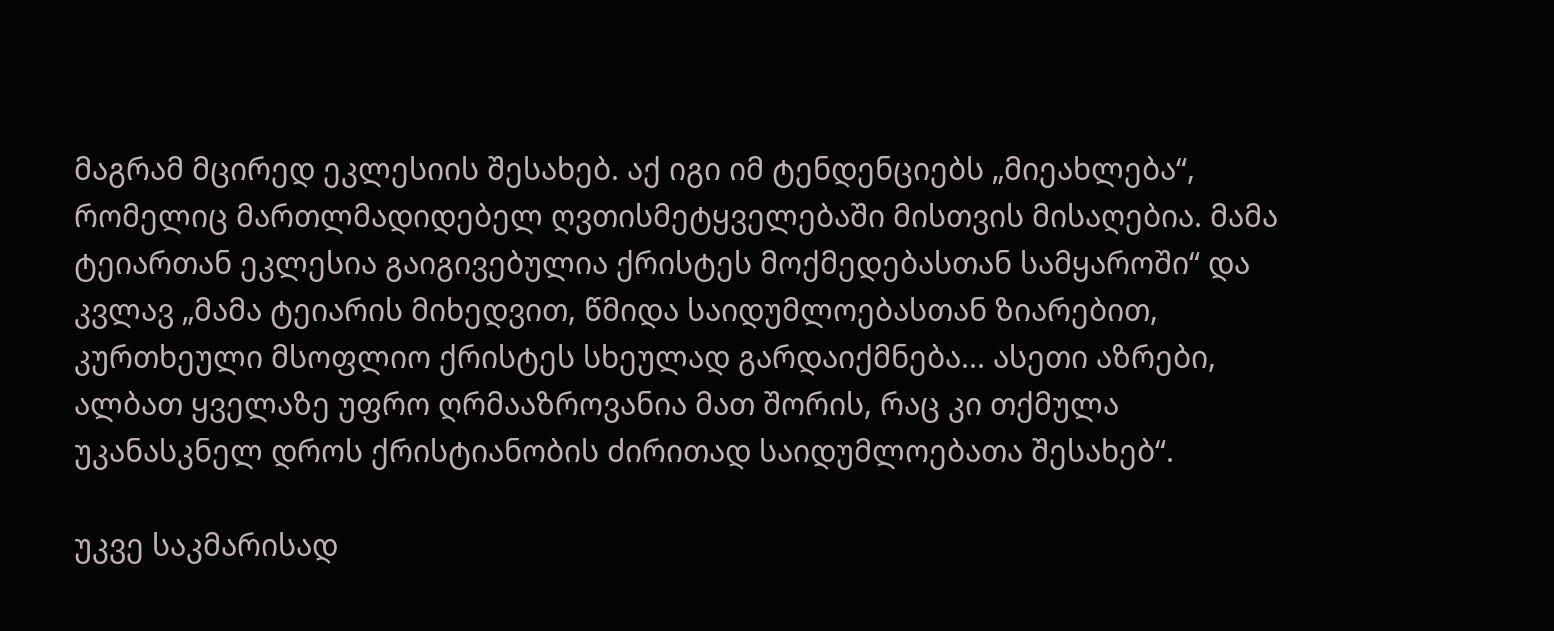მაგრამ მცირედ ეკლესიის შესახებ. აქ იგი იმ ტენდენციებს „მიეახლება“, რომელიც მართლმადიდებელ ღვთისმეტყველებაში მისთვის მისაღებია. მამა ტეიართან ეკლესია გაიგივებულია ქრისტეს მოქმედებასთან სამყაროში“ და კვლავ „მამა ტეიარის მიხედვით, წმიდა საიდუმლოებასთან ზიარებით, კურთხეული მსოფლიო ქრისტეს სხეულად გარდაიქმნება... ასეთი აზრები, ალბათ ყველაზე უფრო ღრმააზროვანია მათ შორის, რაც კი თქმულა უკანასკნელ დროს ქრისტიანობის ძირითად საიდუმლოებათა შესახებ“.

უკვე საკმარისად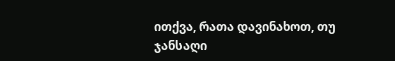ითქვა, რათა დავინახოთ, თუ ჯანსაღი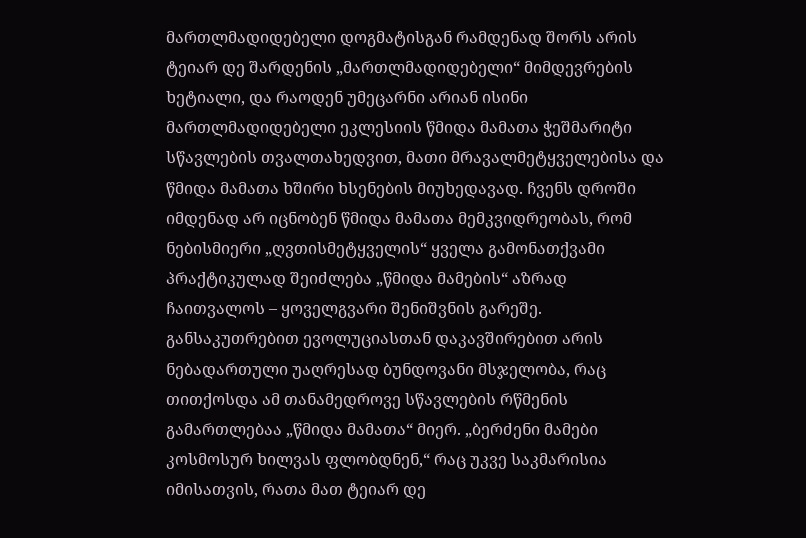მართლმადიდებელი დოგმატისგან რამდენად შორს არის ტეიარ დე შარდენის „მართლმადიდებელი“ მიმდევრების ხეტიალი, და რაოდენ უმეცარნი არიან ისინი მართლმადიდებელი ეკლესიის წმიდა მამათა ჭეშმარიტი სწავლების თვალთახედვით, მათი მრავალმეტყველებისა და წმიდა მამათა ხშირი ხსენების მიუხედავად. ჩვენს დროში იმდენად არ იცნობენ წმიდა მამათა მემკვიდრეობას, რომ ნებისმიერი „ღვთისმეტყველის“ ყველა გამონათქვამი პრაქტიკულად შეიძლება „წმიდა მამების“ აზრად ჩაითვალოს – ყოველგვარი შენიშვნის გარეშე. განსაკუთრებით ევოლუციასთან დაკავშირებით არის ნებადართული უაღრესად ბუნდოვანი მსჯელობა, რაც თითქოსდა ამ თანამედროვე სწავლების რწმენის გამართლებაა „წმიდა მამათა“ მიერ. „ბერძენი მამები კოსმოსურ ხილვას ფლობდნენ,“ რაც უკვე საკმარისია იმისათვის, რათა მათ ტეიარ დე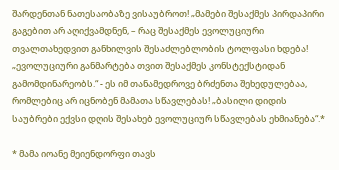შარდენთან ნათესაობაზე ვისაუბროთ! „მამები შესაქმეს პირდაპირი გაგებით არ აღიქვამდნენ, – რაც შესაქმეს ევოლუციური თვალთახედვით განხილვის შესაძლებლობის ტოლფასი ხდება! „ევოლუციური განმარტება თვით შესაქმეს კონსტექსტიდან გამომდინარეობს.“ - ეს იმ თანამედროვე ბრძენთა შეხედულებაა, რომლებიც არ იცნობენ მამათა სწავლებას! „ბასილი დიდის საუბრები ექვსი დღის შესახებ ევოლუციურ სწავლებას ეხმიანება“.*

* მამა იოანე მეიენდორფი თავს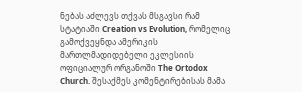ნებას აძლევს თქვას მსგავსი რამ სტატიაში Creation vs Evolution, რომელიც გამოქვეყნდა ამერიკის მართლმადიდებელი ეკლესიის ოფიციალურ ორგანოში The Ortodox Church. შესაქმეს კომენტირებისას მამა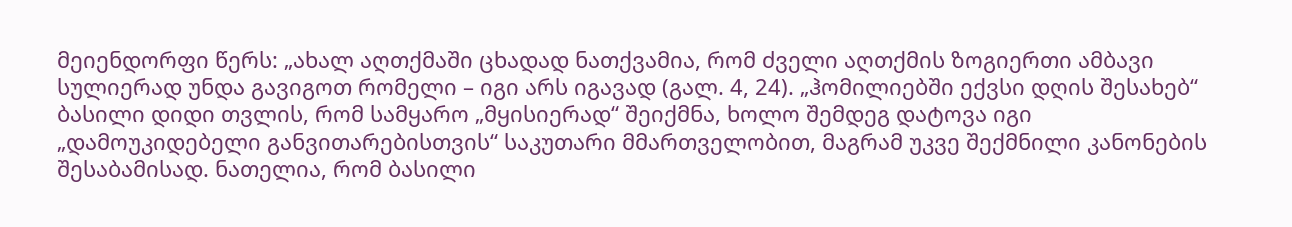მეიენდორფი წერს: „ახალ აღთქმაში ცხადად ნათქვამია, რომ ძველი აღთქმის ზოგიერთი ამბავი სულიერად უნდა გავიგოთ რომელი – იგი არს იგავად (გალ. 4, 24). „ჰომილიებში ექვსი დღის შესახებ“ ბასილი დიდი თვლის, რომ სამყარო „მყისიერად“ შეიქმნა, ხოლო შემდეგ დატოვა იგი „დამოუკიდებელი განვითარებისთვის“ საკუთარი მმართველობით, მაგრამ უკვე შექმნილი კანონების შესაბამისად. ნათელია, რომ ბასილი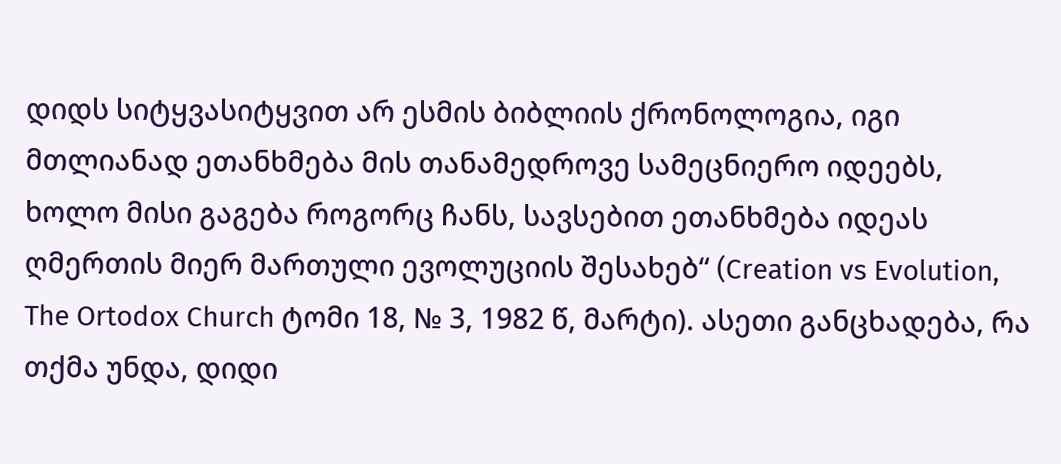დიდს სიტყვასიტყვით არ ესმის ბიბლიის ქრონოლოგია, იგი მთლიანად ეთანხმება მის თანამედროვე სამეცნიერო იდეებს, ხოლო მისი გაგება როგორც ჩანს, სავსებით ეთანხმება იდეას ღმერთის მიერ მართული ევოლუციის შესახებ“ (Creation vs Evolution, The Ortodox Church ტომი 18, № 3, 1982 წ, მარტი). ასეთი განცხადება, რა თქმა უნდა, დიდი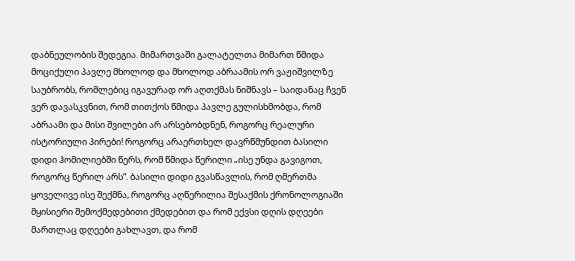დაბნეულობის შედეგია. მიმართვაში გალატელთა მიმართ წმიდა მოციქული პავლე მხოლოდ და მხოლოდ აბრაამის ორ ვაჟიშვილზე საუბრობს, რომლებიც იგავურად ორ აღთქმას ნიშნავს – საიდანაც ჩვენ ვერ დავასკვნით, რომ თითქოს წმიდა პავლე გულისხმობდა, რომ აბრაამი და მისი შვილები არ არსებობდნენ, როგორც რეალური ისტორიული პირები! როგორც არაერთხელ დავრწმუნდით ბასილი დიდი ჰომილიებში წერს, რომ წმიდა წერილი „ისე უნდა გავიგოთ, როგორც წერილ არს“. ბასილი დიდი გვასწავლის, რომ ღმერთმა ყოველივე ისე შექმნა, როგორც აღწერილია შესაქმის ქრონოლოგიაში მყისიერი შემოქმედებითი ქმედებით და რომ ექვსი დღის დღეები მართლაც დღეები გახლავთ, და რომ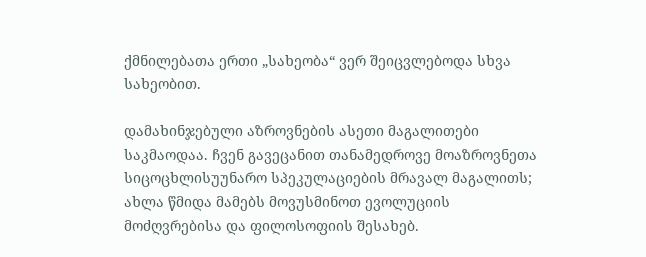ქმნილებათა ერთი „სახეობა“ ვერ შეიცვლებოდა სხვა სახეობით.

დამახინჯებული აზროვნების ასეთი მაგალითები საკმაოდაა. ჩვენ გავეცანით თანამედროვე მოაზროვნეთა სიცოცხლისუუნარო სპეკულაციების მრავალ მაგალითს; ახლა წმიდა მამებს მოვუსმინოთ ევოლუციის მოძღვრებისა და ფილოსოფიის შესახებ.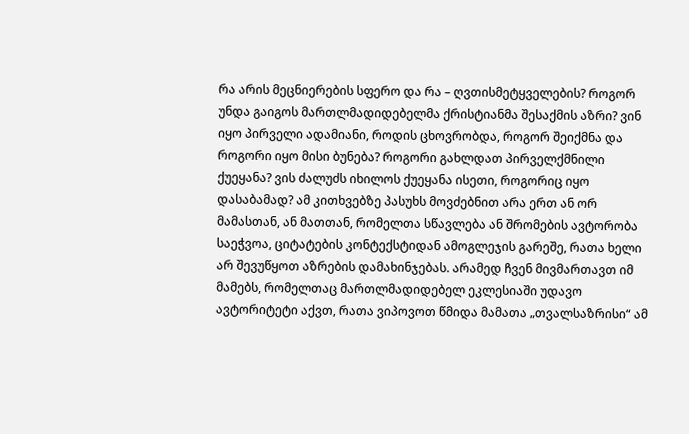რა არის მეცნიერების სფერო და რა – ღვთისმეტყველების? როგორ უნდა გაიგოს მართლმადიდებელმა ქრისტიანმა შესაქმის აზრი? ვინ იყო პირველი ადამიანი, როდის ცხოვრობდა, როგორ შეიქმნა და როგორი იყო მისი ბუნება? როგორი გახლდათ პირველქმნილი ქუეყანა? ვის ძალუძს იხილოს ქუეყანა ისეთი, როგორიც იყო დასაბამად? ამ კითხვებზე პასუხს მოვძებნით არა ერთ ან ორ მამასთან, ან მათთან, რომელთა სწავლება ან შრომების ავტორობა საეჭვოა, ციტატების კონტექსტიდან ამოგლეჯის გარეშე, რათა ხელი არ შევუწყოთ აზრების დამახინჯებას. არამედ ჩვენ მივმართავთ იმ მამებს, რომელთაც მართლმადიდებელ ეკლესიაში უდავო ავტორიტეტი აქვთ, რათა ვიპოვოთ წმიდა მამათა „თვალსაზრისი“ ამ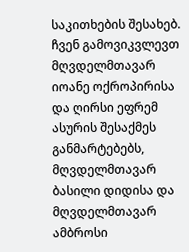საკითხების შესახებ. ჩვენ გამოვიკვლევთ მღვდელმთავარ იოანე ოქროპირისა და ღირსი ეფრემ ასურის შესაქმეს განმარტებებს, მღვდელმთავარ ბასილი დიდისა და მღვდელმთავარ ამბროსი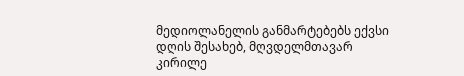მედიოლანელის განმარტებებს ექვსი დღის შესახებ, მღვდელმთავარ კირილე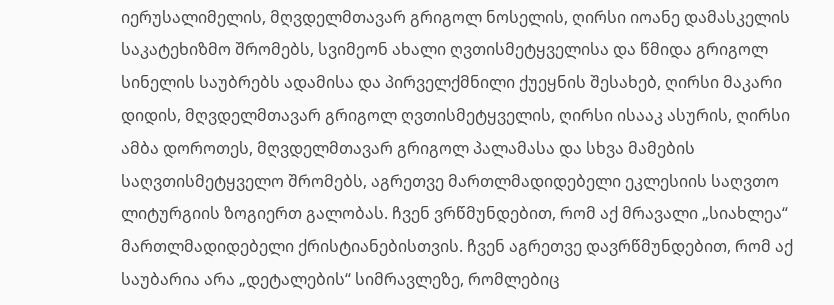იერუსალიმელის, მღვდელმთავარ გრიგოლ ნოსელის, ღირსი იოანე დამასკელის საკატეხიზმო შრომებს, სვიმეონ ახალი ღვთისმეტყველისა და წმიდა გრიგოლ სინელის საუბრებს ადამისა და პირველქმნილი ქუეყნის შესახებ, ღირსი მაკარი დიდის, მღვდელმთავარ გრიგოლ ღვთისმეტყველის, ღირსი ისააკ ასურის, ღირსი ამბა დოროთეს, მღვდელმთავარ გრიგოლ პალამასა და სხვა მამების საღვთისმეტყველო შრომებს, აგრეთვე მართლმადიდებელი ეკლესიის საღვთო ლიტურგიის ზოგიერთ გალობას. ჩვენ ვრწმუნდებით, რომ აქ მრავალი „სიახლეა“ მართლმადიდებელი ქრისტიანებისთვის. ჩვენ აგრეთვე დავრწმუნდებით, რომ აქ საუბარია არა „დეტალების“ სიმრავლეზე, რომლებიც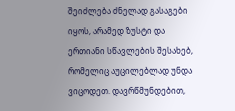შეიძლება ძნელად გასაგები იყოს, არამედ ზუსტი და ერთიანი სწავლების შესახებ, რომელიც აუცილებლად უნდა ვიცოდეთ. დავრწმუნდებით,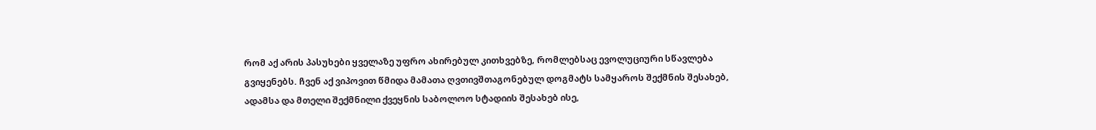რომ აქ არის პასუხები ყველაზე უფრო ახირებულ კითხვებზე, რომლებსაც ევოლუციური სწავლება გვიყენებს. ჩვენ აქ ვიპოვით წმიდა მამათა ღვთივშთაგონებულ დოგმატს სამყაროს შექმნის შესახებ, ადამსა და მთელი შექმნილი ქვეყნის საბოლოო სტადიის შესახებ ისე,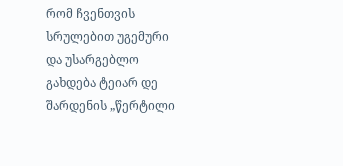რომ ჩვენთვის სრულებით უგემური და უსარგებლო გახდება ტეიარ დე შარდენის „წერტილი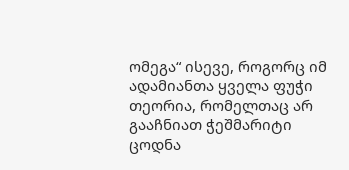ომეგა“ ისევე, როგორც იმ ადამიანთა ყველა ფუჭი თეორია, რომელთაც არ გააჩნიათ ჭეშმარიტი ცოდნა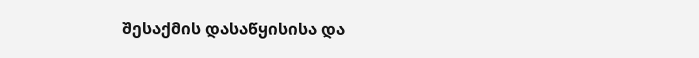შესაქმის დასაწყისისა და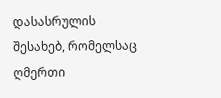დასასრულის შესახებ, რომელსაც ღმერთი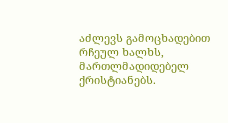აძლევს გამოცხადებით რჩეულ ხალხს, მართლმადიდებელ ქრისტიანებს.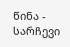წინა - სარჩევი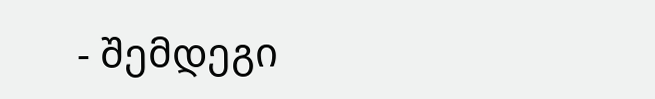- შემდეგი